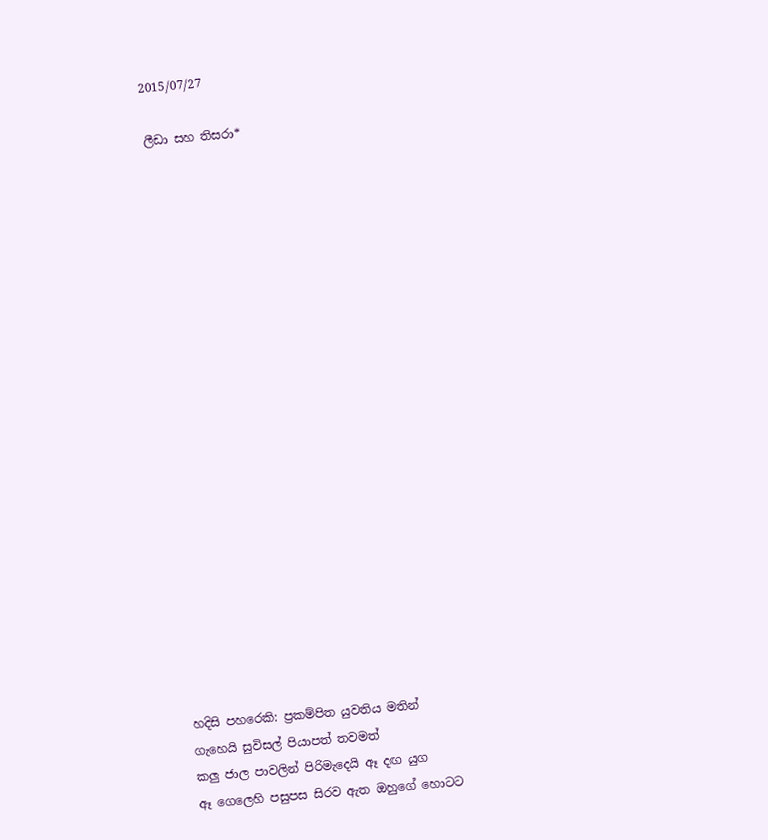2015/07/27

ලීඩා සහ තිසරා*





















හදිසි පහරෙකි: ප්‍රකම්පිත යුවතිය මතින්
ගැහෙයි සුවිසල් පියාපත් තවමත්
කලු ජාල පාවලින් පිරිමැදෙයි ඈ දඟ යුග
ඈ ගෙලෙහි පසුපස සිරව ඇත ඔහුගේ හොටට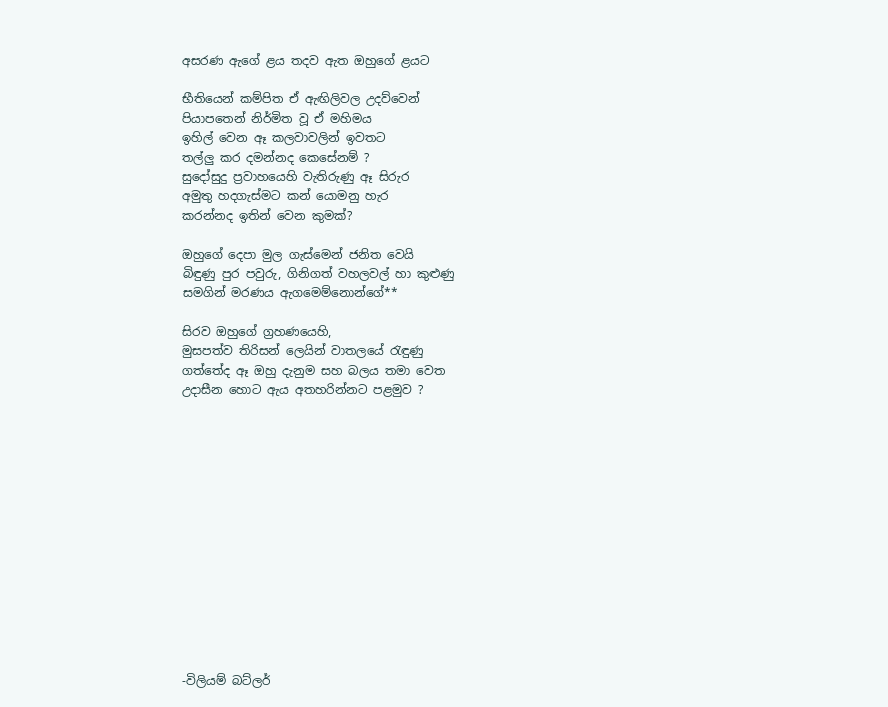අසරණ ඇගේ ළය තදව ඇත ඔහුගේ ළයට

භීතියෙන් කම්පිත ඒ ඇඟිලිවල උදව්වෙන්
පියාපතෙන් නිර්මිත වූ ඒ මහිමය
ඉහිල් වෙන ඈ කලවාවලින් ඉවතට
තල්ලු කර දමන්නද කෙසේනම් ?
සුදෝසුදු ප්‍රවාහයෙහි වැතිරුණු ඈ සිරුර
අමුතු හදගැස්මට කන් යොමනු හැර
කරන්නද ඉතින් වෙන කුමක්?

ඔහුගේ දෙපා මුල ගැස්මෙන් ජනිත වෙයි
බිඳුණු පුර පවුරු, ගිනිගත් වහලවල් හා කුළුණු
සමගින් මරණය ඇගමෙම්නොන්ගේ**

සිරව ඔහුගේ ග්‍රහණයෙහි,
මුසපත්ව තිරිසන් ලෙයින් වාතලයේ රැඳුණු
ගත්තේද ඈ ඔහු දැනුම සහ බලය තමා වෙත
උදාසීන හොට ඇය අතහරින්නට පළමුව ?














-විලියම් බට්ලර්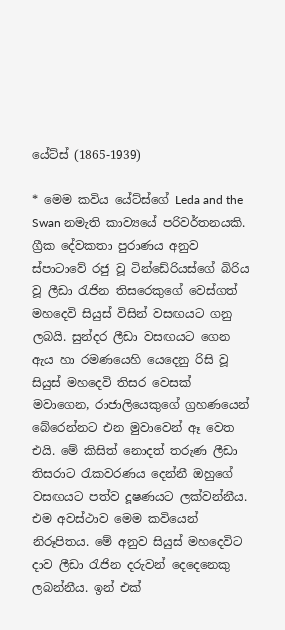යේට්ස් (1865-1939)

* මෙම කවිය යේට්ස්ගේ Leda and the Swan නමැති කාව්‍යයේ පරිවර්තනයකි. ග්‍රීක දේවකතා පුරාණය අනුව ස්පාටාවේ රජු වූ ටින්ඩේරියස්ගේ බිරිය වූ ලීඩා රැජින තිසරෙකුගේ වෙස්ගත් මහදෙවි සියුස් විසින් වසඟයට ගනු ලබයි. සුන්දර ලීඩා වසඟයට ගෙන ඇය හා රමණයෙහි යෙදෙනු රිසි වූ සියුස් මහදෙවි තිසර වෙසක් මවාගෙන, රාජාලියෙකුගේ ග්‍රහණයෙන් බේරෙන්නට එන මුවාවෙන් ඈ වෙත එයි. මේ කිසිත් නොදත් තරුණ ලීඩා තිසරාට රැකවරණය දෙන්නී ඔහුගේ වසඟයට පත්ව දූෂණයට ලක්වන්නීය. එම අවස්ථාව මෙම කවියෙන් නිරූපිතය. මේ අනුව සියුස් මහදෙවිට දාව ලීඩා රැජින දරුවන් දෙදෙනෙකු ලබන්නීය. ඉන් එක්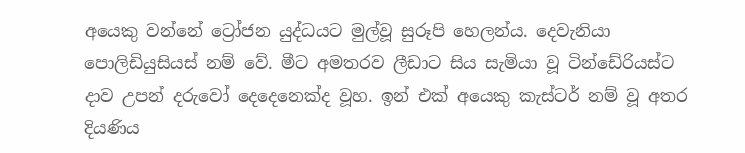අයෙකු වන්නේ ට්‍රෝජන යුද්ධයට මුල්වූ සුරූපි හෙලන්ය. දෙවැනියා පොලිඩියුසියස් නම් වේ. මීට අමතරව ලීඩාට සිය සැමියා වූ ටින්ඩේරියස්ට දාව උපන් දරුවෝ දෙදෙනෙක්ද වූහ. ඉන් එක් අයෙකු කැස්ටර් නම් වූ අතර දියණිය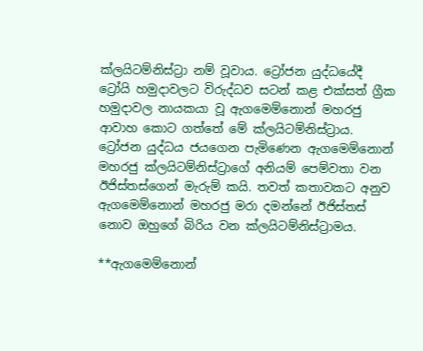ක්ලයිටම්නිස්ට්‍රා නම් වූවාය. ට්‍රෝජන යුද්ධයේදී ට්‍රෝයි හමුදාවලට විරුද්ධව සටන් කළ එක්සත් ග්‍රීක හමුදාවල නායකයා වූ ඇගමෙම්නොන් මහරජු ආවාහ කොට ගත්තේ මේ ක්ලයිටම්නිස්ට්‍රාය. ට්‍රෝජන යුද්ධය ජයගෙන පැමිණෙන ඇගමෙම්නොන් මහරජු ක්ලයිටම්නිස්ට්‍රාගේ අනියම් පෙම්වතා වන ඊජිස්තස්ගෙන් මැරුම් කයි. තවත් කතාවකට අනුව ඇගමෙම්නොන් මහරජු මරා දමන්නේ ඊජිස්තස් නොව ඔහුගේ බිරිය වන ක්ලයිටම්නිස්ට්‍රාමය.

**ඇගමෙම්නොන්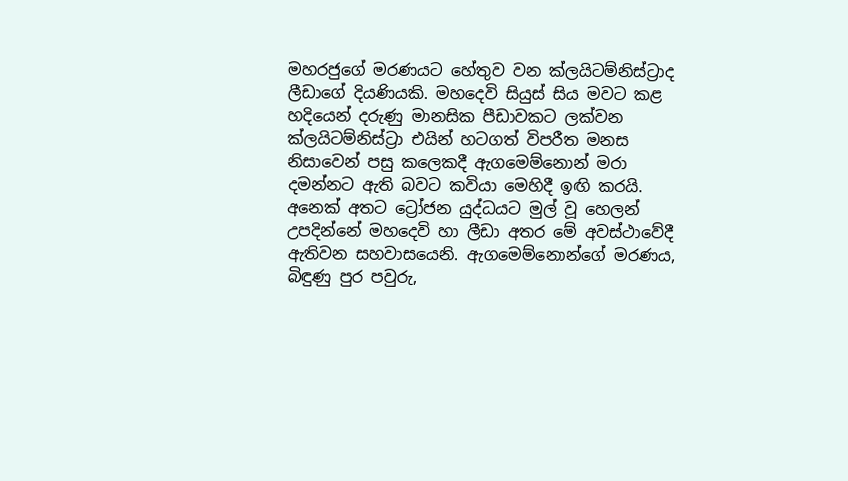මහරජුගේ මරණයට හේතුව වන ක්ලයිටම්නිස්ට්‍රාද ලීඩාගේ දියණියකි. මහදෙවි සියුස් සිය මවට කළ හදියෙන් දරුණු මානසික පීඩාවකට ලක්වන ක්ලයිටම්නිස්ට්‍රා එයින් හටගත් විපරීත මනස නිසාවෙන් පසු කලෙකදී ඇගමෙම්නොන් මරා දමන්නට ඇති බවට කවියා මෙහිදී ඉඟි කරයි. අනෙක් අතට ට්‍රෝජන යුද්ධයට මුල් වූ හෙලන් උපදින්නේ මහදෙවි හා ලීඩා අතර මේ අවස්ථාවේදී ඇතිවන සහවාසයෙනි. ඇගමෙම්නොන්ගේ මරණය, බිඳුණු පුර පවුරු,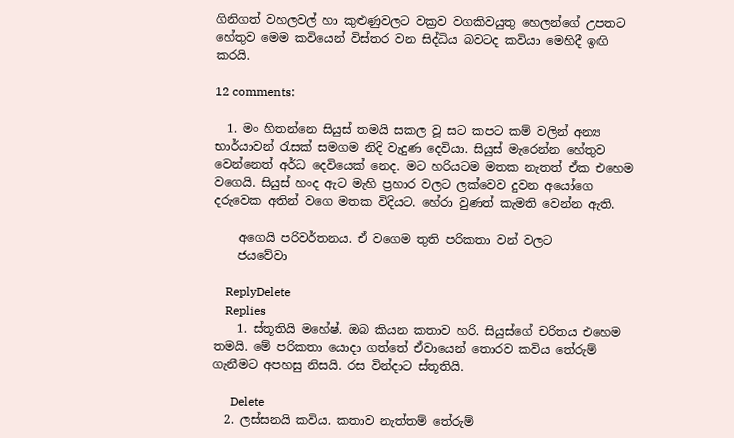ගිනිගත් වහලවල් හා කුළුණුවලට වක්‍රව වගකිවයුතු හෙලන්ගේ උපතට හේතුව මෙම කවියෙන් විස්තර වන සිද්ධිය බවටද කවියා මෙහිදී ඉඟි කරයි.

12 comments:

  1. මං හිතන්නෙ සියුස් තමයි සකල වූ සට කපට කම් වලින් අන්‍ය භාර්යාවන් රැසක් සමගම නිදි වැදුණ දෙවියා. සියුස් මැරෙන්න හේතුව වෙන්නෙත් අර්ධ දෙවියෙක් නෙද. මට හරියටම මතක නැතත් ඒක එහෙම වගෙයි. සියුස් හංද ඇට මැහි ප්‍රහාර වලට ලක්වෙව දුවන අයෝගෙ දරුවෙක අතින් වගෙ මතක විදියට. හේරා වුණත් කැමති වෙන්න ඇති.

    අගෙයි පරිවර්තනය. ඒ වගෙම තුති පරිකතා වන් වලට
    ජයවේවා

    ReplyDelete
    Replies
    1. ස්තූතියි මහේෂ්. ඔබ කියන කතාව හරි. සියුස්ගේ චරිතය එහෙම තමයි. මේ පරිකතා යොදා ගත්තේ ඒවායෙන් තොරව කවිය තේරුම් ගැනීමට අපහසු නිසයි. රස වින්දාට ස්තූතියි.

      Delete
  2. ලස්සනයි කවිය. කතාව නැත්තම් තේරුම්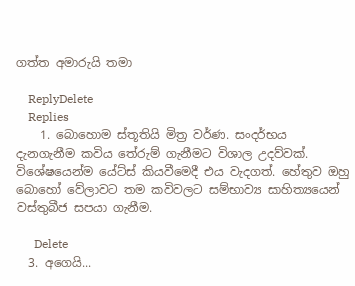ගත්ත අමාරුයි තමා

    ReplyDelete
    Replies
    1. බොහොම ස්තූතියි මිත්‍ර වර්ණ. සංදර්භය දැනගැනීම කවිය තේරුම් ගැනීමට විශාල උදව්වක්. විශේෂයෙන්ම යේට්ස් කියවීමෙදී එය වැදගත්. හේතුව ඔහු බොහෝ වේලාවට තම කවිවලට සම්භාව්‍ය සාහිත්‍යයෙන් වස්තුබීජ සපයා ගැනීම.

      Delete
  3. අගෙයි...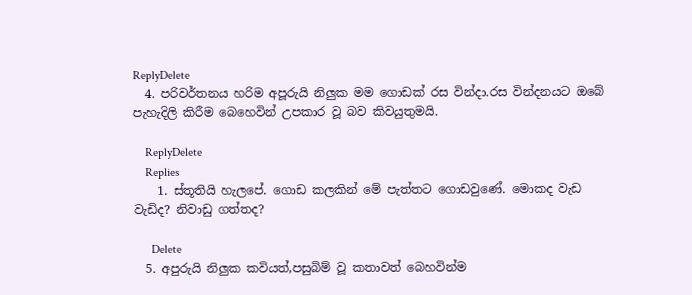ReplyDelete
  4. පරිවර්තනය හරිම අපූරුයි නිලුක මම ගොඩක් රස වින්දා.රස වින්දනයට ඔබේ පැහැදිලි කිරීම බෙහෙවින් උපකාර වූ බව කිවයුතුමයි.

    ReplyDelete
    Replies
    1. ස්තූතියි හැලපේ. ගොඩ කලකින් මේ පැත්තට ගොඩවුණේ. මොකද වැඩ වැඩිද? නිවාඩු ගත්තද?

      Delete
  5. අපුරුයි නිලුක කවියත්,පසුබිම් වූ කතාවත් බෙහවින්ම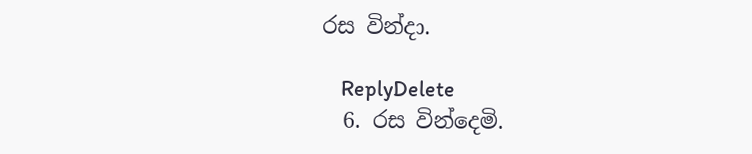රස වින්දා.

    ReplyDelete
  6. රස වින්දෙමි.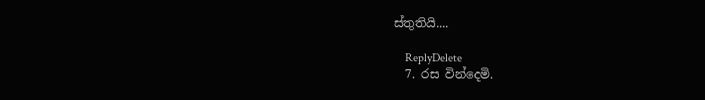ස්තුතියි....

    ReplyDelete
  7. රස වින්දෙමි.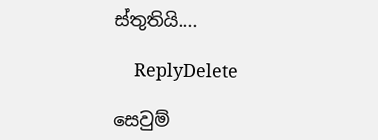ස්තුතියි....

    ReplyDelete

සෙවුම්